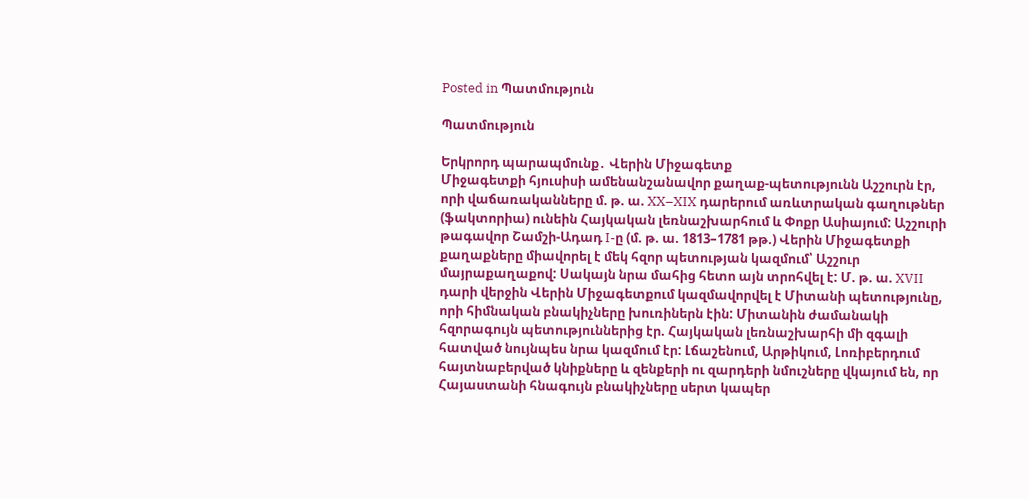Posted in Պատմություն

Պատմություն

Երկրորդ պարապմունք․ Վերին Միջագետք
Միջագետքի հյուսիսի ամենանշանավոր քաղաք-պետությունն Աշշուրն էր, որի վաճառականները մ. թ. ա. XX–XIX դարերում առևտրական գաղութներ (ֆակտորիա) ունեին Հայկական լեռնաշխարհում և Փոքր Ասիայում: Աշշուրի թագավոր Շամշի-Ադադ I-ը (մ. թ. ա. 1813–1781 թթ.) Վերին Միջագետքի քաղաքները միավորել է մեկ հզոր պետության կազմում՝ Աշշուր մայրաքաղաքով: Սակայն նրա մահից հետո այն տրոհվել է: Մ. թ. ա. XVII դարի վերջին Վերին Միջագետքում կազմավորվել է Միտանի պետությունը, որի հիմնական բնակիչները խուռիներն էին: Միտանին ժամանակի հզորագույն պետություններից էր. Հայկական լեռնաշխարհի մի զգալի հատված նույնպես նրա կազմում էր: Լճաշենում, Արթիկում, Լոռիբերդում հայտնաբերված կնիքները և զենքերի ու զարդերի նմուշները վկայում են, որ Հայաստանի հնագույն բնակիչները սերտ կապեր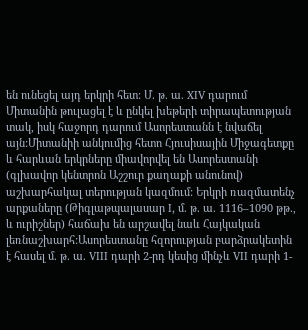են ունեցել այդ երկրի հետ: Մ. թ. ա. XIV դարում Միտանին թուլացել է և ընկել խեթերի տիրապետության տակ, իսկ հաջորդ դարում Ասորեստանն է նվաճել այն:Միտանիի անկումից հետո Հյուսիսային Միջագետքը և հարևան երկրները միավորվել են Ասորեստանի (գլխավոր կենտրոն Աշշուր քաղաքի անունով) աշխարհակալ տերության կազմում: Երկրի ռազմատենչ արքաները (Թիգլաթպալասար I, մ. թ. ա. 1116–1090 թթ., և ուրիշներ) հաճախ են արշավել նաև Հայկական լեռնաշխարհ:Ասորեստանը հզորության բարձրակետին է հասել մ. թ. ա. VIII դարի 2-րդ կեսից մինչև VII դարի 1-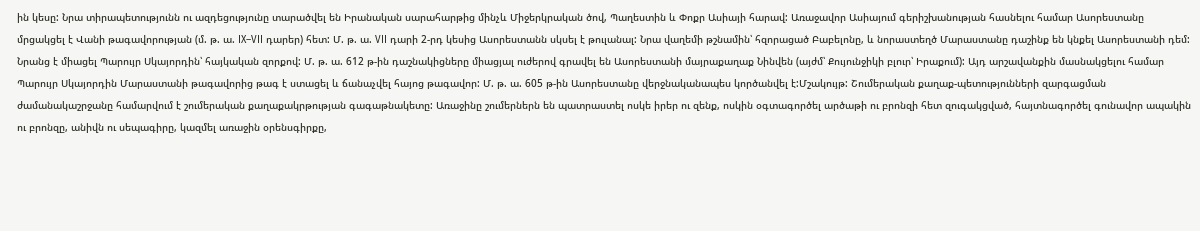ին կեսը: Նրա տիրապետությունն ու ազդեցությունը տարածվել են Իրանական սարահարթից մինչև Միջերկրական ծով, Պաղեստին և Փոքր Ասիայի հարավ: Առաջավոր Ասիայում գերիշխանության հասնելու համար Ասորեստանը մրցակցել է Վանի թագավորության (մ. թ. ա. IX–VII դարեր) հետ: Մ. թ. ա. VII դարի 2-րդ կեսից Ասորեստանն սկսել է թուլանալ: Նրա վաղեմի թշնամին՝ հզորացած Բաբելոնը, և նորաստեղծ Մարաստանը դաշինք են կնքել Ասորեստանի դեմ: Նրանց է միացել Պարույր Սկայորդին՝ հայկական զորքով: Մ. թ. ա. 612 թ-ին դաշնակիցները միացյալ ուժերով գրավել են Ասորեստանի մայրաքաղաք Նինվեն (այժմ՝ Քույունջիկի բլուր՝ Իրաքում): Այդ արշավանքին մասնակցելու համար Պարույր Սկայորդին Մարաստանի թագավորից թագ է ստացել և ճանաչվել հայոց թագավոր: Մ. թ. ա. 605 թ-ին Ասորեստանը վերջնականապես կործանվել է:Մշակույթ: Շումերական քաղաք-պետությունների զարգացման ժամանակաշրջանը համարվում է շումերական քաղաքակրթության գագաթնակետը: Առաջինը շումերներն են պատրաստել ոսկե իրեր ու զենք, ոսկին օգտագործել արծաթի ու բրոնզի հետ զուգակցված, հայտնագործել գունավոր ապակին ու բրոնզը, անիվն ու սեպագիրը, կազմել առաջին օրենսգիրքը,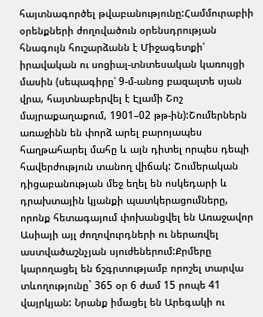հայտնագործել թվաբանությունը:Համմուրաբիի օրենքների ժողովածուն օրենսդրության հնագույն հուշարձանն է Միջագետքի՝ իրավական ու սոցիալ-տնտեսական կառույցի մասին (սեպագիրը՝ 9-մ-անոց բազալտե սյան վրա, հայտնաբերվել է Էլամի Շոշ մայրաքաղաքում, 1901–02 թթ-ին):Շումերներն առաջինն են փորձ արել բարոյապես հաղթահարել մահը և այն դիտել որպես դեպի հավերժություն տանող վիճակ: Շումերական դիցաբանության մեջ եղել են ոսկեդարի և դրախտային կյանքի պատկերացումները, որոնք հետագայում փոխանցվել են Առաջավոր Ասիայի այլ ժողովուրդների ու ներառվել աստվածաշնչյան սյուժեներում:Քրմերը կարողացել են ճշգրտությամբ որոշել տարվա տևողությունը` 365 օր 6 ժամ 15 րոպե 41 վայրկյան: Նրանք իմացել են Արեգակի ու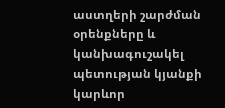աստղերի շարժման օրենքները և կանխագուշակել պետության կյանքի կարևոր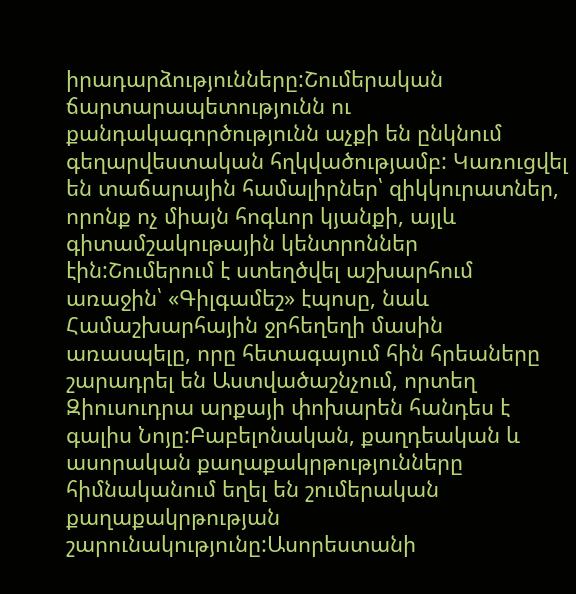իրադարձությունները:Շումերական ճարտարապետությունն ու քանդակագործությունն աչքի են ընկնում գեղարվեստական հղկվածությամբ: Կառուցվել են տաճարային համալիրներ՝ զիկկուրատներ, որոնք ոչ միայն հոգևոր կյանքի, այլև գիտամշակութային կենտրոններ էին:Շումերում է ստեղծվել աշխարհում առաջին՝ «Գիլգամեշ» էպոսը, նաև Համաշխարհային ջրհեղեղի մասին առասպելը, որը հետագայում հին հրեաները շարադրել են Աստվածաշնչում, որտեղ  Զիուսուդրա արքայի փոխարեն հանդես է գալիս Նոյը:Բաբելոնական, քաղդեական և ասորական քաղաքակրթությունները հիմնականում եղել են շումերական քաղաքակրթության շարունակությունը:Ասորեստանի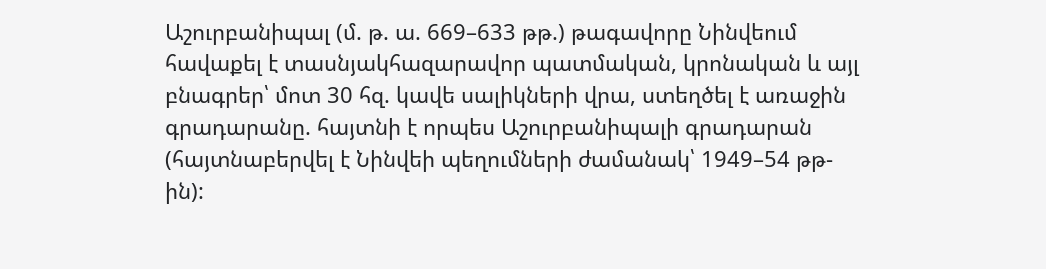Աշուրբանիպալ (մ. թ. ա. 669–633 թթ.) թագավորը Նինվեում հավաքել է տասնյակհազարավոր պատմական, կրոնական և այլ բնագրեր՝ մոտ 30 հզ. կավե սալիկների վրա, ստեղծել է առաջին գրադարանը. հայտնի է որպես Աշուրբանիպալի գրադարան (հայտնաբերվել է Նինվեի պեղումների ժամանակ՝ 1949–54 թթ-ին):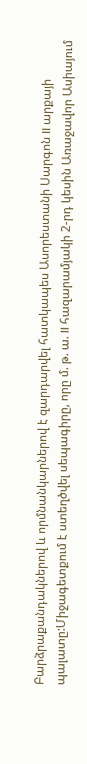Բարձրաքանդակներով և որմնանկարներով է զարդարվել հատկապես Ասորեստանի Սարգոն II արքայի պալատը:Միջագետքում է ստեղծվել սեպագիրը, որը մ. թ. ա. II հազարամյակի 2-րդ կեսին Առաջավոր Ասիայում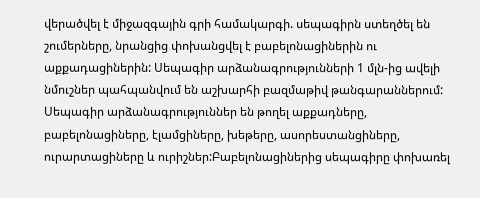վերածվել է միջազգային գրի համակարգի. սեպագիրն ստեղծել են շումերները, նրանցից փոխանցվել է բաբելոնացիներին ու աքքադացիներին: Սեպագիր արձանագրությունների 1 մլն-ից ավելի նմուշներ պահպանվում են աշխարհի բազմաթիվ թանգարաններում: Սեպագիր արձանագրություններ են թողել աքքադները, բաբելոնացիները, էլամցիները, խեթերը, ասորեստանցիները, ուրարտացիները և ուրիշներ:Բաբելոնացիներից սեպագիրը փոխառել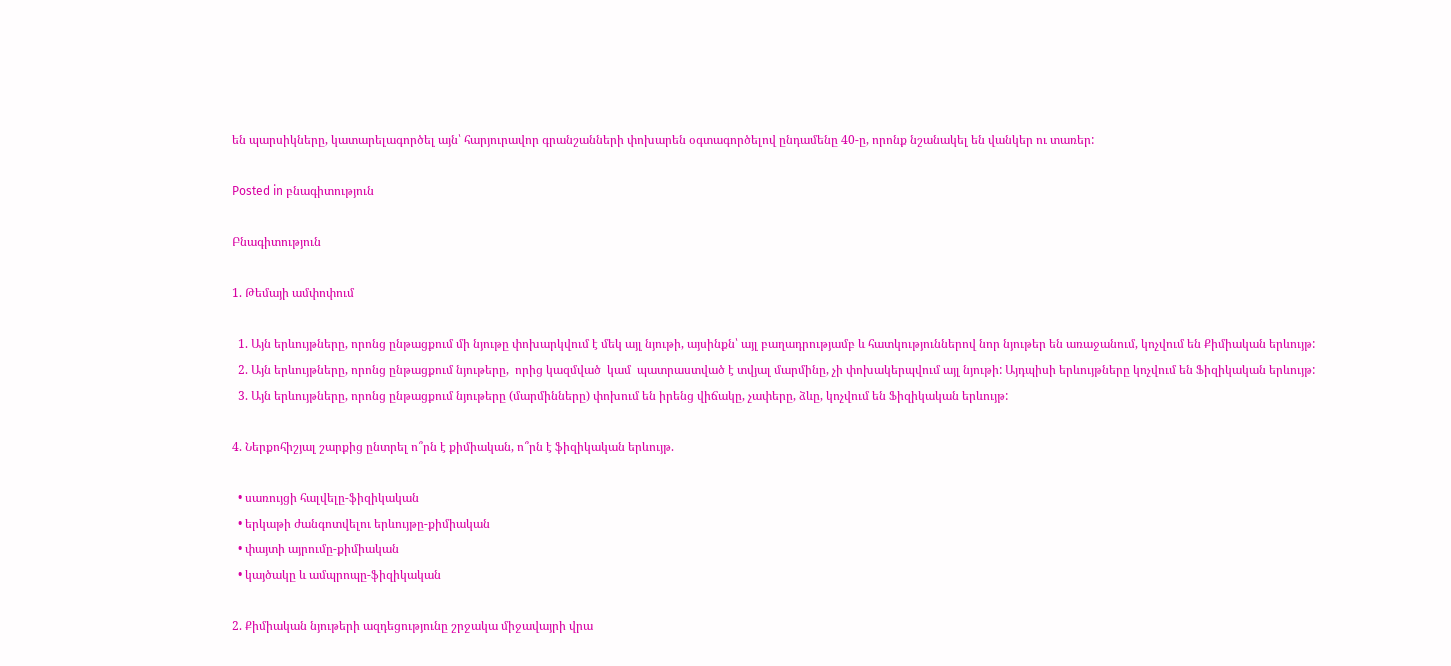են պարսիկները, կատարելագործել այն՝ հարյուրավոր գրանշանների փոխարեն օգտագործելով ընդամենը 40-ը, որոնք նշանակել են վանկեր ու տառեր:

Posted in բնագիտություն

Բնագիտություն

1. Թեմայի ամփոփում

  1. Այն երևույթները, որոնց ընթացքում մի նյութը փոխարկվում է մեկ այլ նյութի, այսինքն՝ այլ բաղադրությամբ և հատկություններով նոր նյութեր են առաջանում, կոչվում են Քիմիական երևույթ:
  2. Այն երևույթները, որոնց ընթացքում նյութերը,  որից կազմված  կամ  պատրաստված է տվյալ մարմինը, չի փոխակերպվում այլ նյութի: Այդպիսի երևույթները կոչվում են Ֆիզիկական երևույթ:
  3. Այն երևույթները, որոնց ընթացքում նյութերը (մարմինները) փոխում են իրենց վիճակը, չափերը, ձևը, կոչվում են Ֆիզիկական երևույթ:

4. Ներքոհիշյալ շարքից ընտրել ո՞րն է քիմիական, ո՞րն է ֆիզիկական երևույթ.

  • սառույցի հալվելը-ֆիզիկական
  • երկաթի ժանգոտվելու երևույթը-քիմիական
  • փայտի այրումը-քիմիական
  • կայծակը և ամպրոպը-ֆիզիկական

2. Քիմիական նյութերի ազդեցությունը շրջակա միջավայրի վրա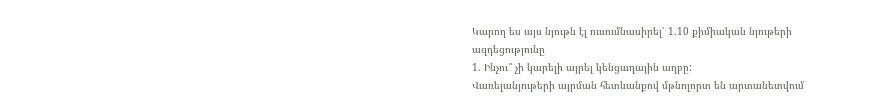Կարող ես այս նյութն էլ ուսումնասիրել՝ 1.10 քիմիական նյութերի ազդեցությունը
1. Ինչու՞ չի կարելի այրել կենցաղային աղբը:
Վառելանյութերի այրման հետևանքով մթնոլորտ են արտանետվում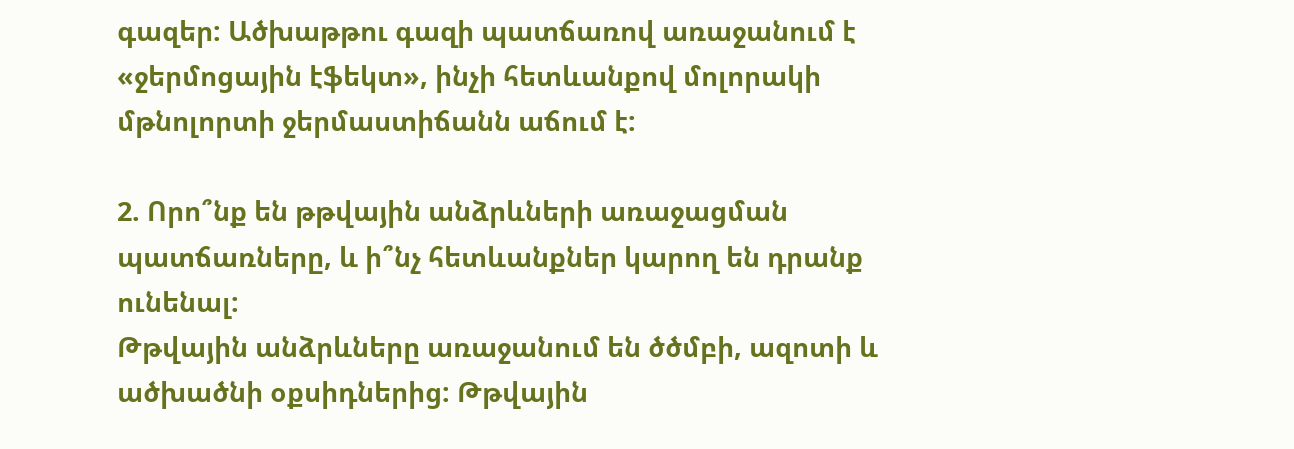գազեր: Ածխաթթու գազի պատճառով առաջանում է «ջերմոցային էֆեկտ», ինչի հետևանքով մոլորակի մթնոլորտի ջերմաստիճանն աճում է:

2. Որո՞նք են թթվային անձրևների առաջացման պատճառները, և ի՞նչ հետևանքներ կարող են դրանք ունենալ:
Թթվային անձրևները առաջանում են ծծմբի, ազոտի և ածխածնի օքսիդներից: Թթվային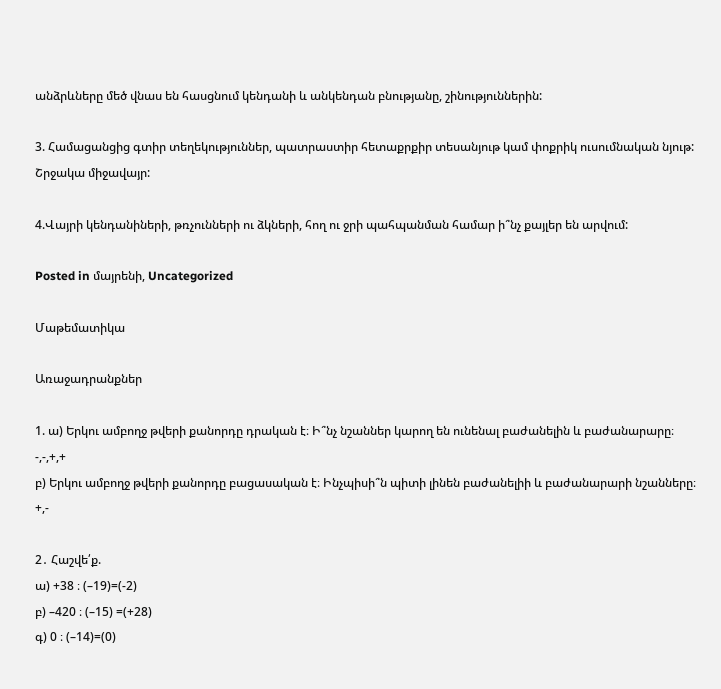անձրևները մեծ վնաս են հասցնում կենդանի և անկենդան բնությանը, շինություններին:

3. Համացանցից գտիր տեղեկություններ, պատրաստիր հետաքրքիր տեսանյութ կամ փոքրիկ ուսումնական նյութ:
Շրջակա միջավայր:

4.Վայրի կենդանիների, թռչունների ու ձկների, հող ու ջրի պահպանման համար ի՞նչ քայլեր են արվում:

Posted in մայրենի, Uncategorized

Մաթեմատիկա

Առաջադրանքներ

1. ա) Երկու ամբողջ թվերի քանորդը դրական է։ Ի՞նչ նշաններ կարող են ունենալ բաժանելին և բաժանարարը։
-,-,+,+
բ) Երկու ամբողջ թվերի քանորդը բացասական է։ Ինչպիսի՞ն պիտի լինեն բաժանելիի և բաժանարարի նշանները։
+,-

2․ Հաշվե՛ք.
ա) +38 ։ (–19)=(-2)
բ) –420 ։ (–15) =(+28)
գ) 0 ։ (–14)=(0)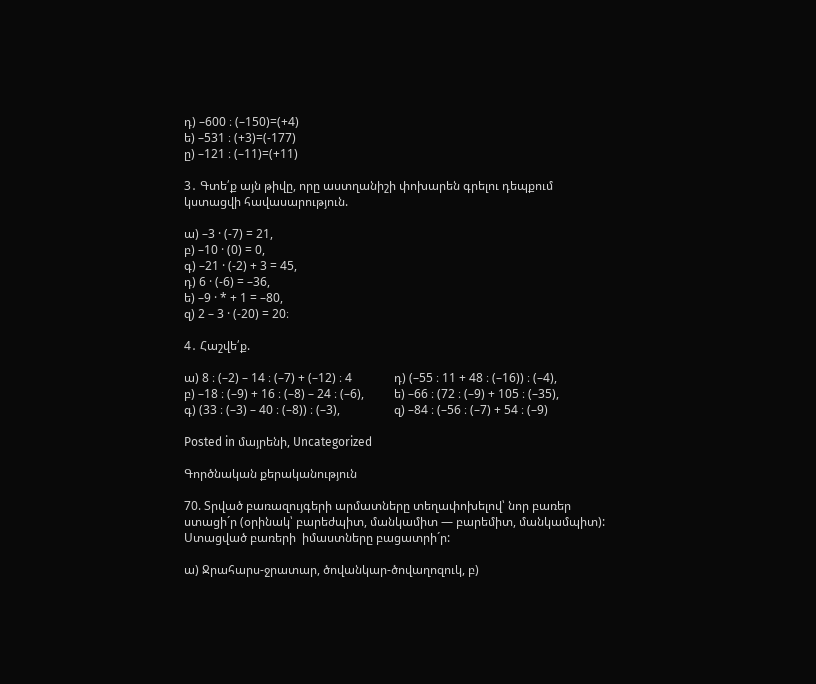դ) –600 ։ (–150)=(+4)
ե) –531 ։ (+3)=(-177)
ը) –121 ։ (–11)=(+11)

3․ Գտե՛ք այն թիվը, որը աստղանիշի փոխարեն գրելու դեպքում կստացվի հավասարություն.

ա) –3 · (-7) = 21,
բ) –10 · (0) = 0,
գ) –21 · (-2) + 3 = 45,
դ) 6 · (-6) = –36,
ե) –9 · * + 1 = –80,
զ) 2 – 3 · (-20) = 20։

4․ Հաշվե՛ք.

ա) 8 ։ (–2) – 14 ։ (–7) + (–12) ։ 4              դ) (–55 ։ 11 + 48 ։ (–16)) ։ (–4),
բ) –18 ։ (–9) + 16 ։ (–8) – 24 ։ (–6),          ե) –66 ։ (72 ։ (–9) + 105 ։ (–35),
գ) (33 ։ (–3) – 40 ։ (–8)) ։ (–3),                  զ) –84 ։ (–56 ։ (–7) + 54 ։ (–9)

Posted in մայրենի, Uncategorized

Գործնական քերականություն

70. Տրված բառազույգերի արմատները տեղափոխելով՝ նոր բառեր  ստացի´ր (օրինակ՝ բարեժպիտ, մանկամիտ — բարեմիտ, մանկամպիտ):  Ստացված բառերի  իմաստները բացատրի´ր:

ա) Ջրահարս-ջրատար, ծովանկար-ծովաղոզուկ, բ)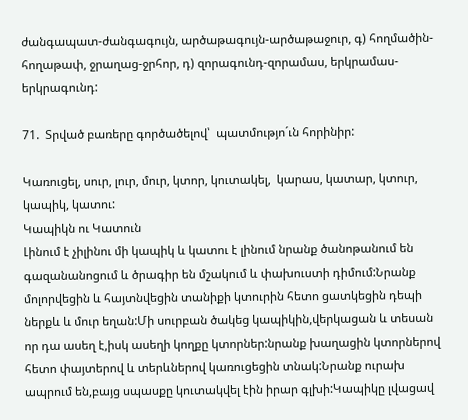ժանգապատ-ժանգագույն, արծաթագույն-արծաթաջուր, գ) հողմածին-հողաթափ, ջրաղաց-ջրհոր, դ) զորագունդ-զորամաս, երկրամաս-երկրագունդ:

71.  Տրված բառերը գործածելով՝  պատմությո´ւն հորինիր:

Կառուցել, սուր, լուր, մուր, կտոր, կուտակել,  կարաս, կատար, կտուր, կապիկ, կատու:
Կապիկն ու Կատուն
Լինում է չիլինու մի կապիկ և կատու է լինում նրանք ծանոթանում են գազանանոցում և ծրագիր են մշակում և փախուստի դիմում:Նրանք մոլորվեցին և հայտնվեցին տանիքի կտուրին հետո ցատկեցին դեպի ներքև և մուր եղան:Մի սուրբան ծակեց կապիկին,վերկացան և տեսան որ դա ասեղ է,իսկ ասեղի կողքը կտորներ:նրանք խաղացին կտորներով հետո փայտերով և տերևներով կառուցեցին տնակ:Նրանք ուրախ ապրում են,բայց սպասքը կուտակվել էին իրար գլխի:Կապիկը լվացավ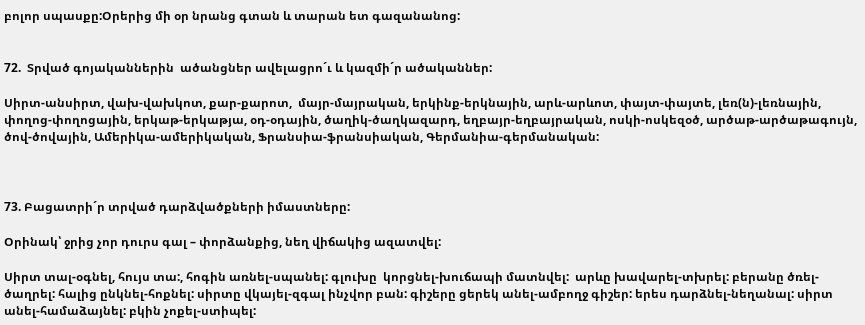բոլոր սպասքը:Օրերից մի օր նրանց գտան և տարան ետ գազանանոց:


72.  Տրված գոյականներին  ածանցներ ավելացրո´ւ և կազմի´ր ածականներ:

Սիրտ-անսիրտ, վախ-վախկոտ, քար-քարոտ,  մայր-մայրական, երկինք-երկնային, արև-արևոտ, փայտ-փայտե, լեռ(ն)-լեռնային, փողոց-փողոցային, երկաթ-երկաթյա, օդ-օդային, ծաղիկ-ծաղկազարդ, եղբայր-եղբայրական, ոսկի-ոսկեզօծ, արծաթ-արծաթագույն, ծով-ծովային, Ամերիկա-ամերիկական, Ֆրանսիա-ֆրանսիական, Գերմանիա-գերմանական:



73. Բացատրի´ր տրված դարձվածքների իմաստները:

Օրինակ՝ ջրից չոր դուրս գալ – փորձանքից, նեղ վիճակից ազատվել:

Սիրտ տալ-օգնել, հույս տա:, հոգին առնել-սպանել: գլուխը  կորցնել-խուճապի մատնվել:  արևը խավարել-տխրել: բերանը ծռել-ծաղրել: հալից ընկնել-հոքնել: սիրտը վկայել-զգալ ինչվոր բան: գիշերը ցերեկ անել-ամբողջ գիշեր: երես դարձնել-նեղանալ: սիրտ անել-համաձայնել: բկին չոքել-ստիպել: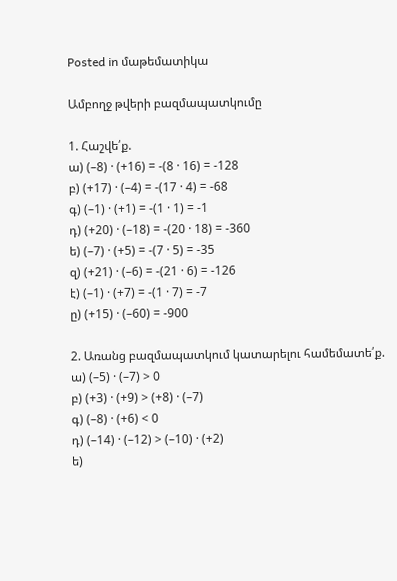Posted in մաթեմատիկա

Ամբողջ թվերի բազմապատկումը

1. Հաշվե՛ք.
ա) (–8) · (+16) = -(8 · 16) = -128
բ) (+17) · (–4) = -(17 · 4) = -68
գ) (–1) · (+1) = -(1 · 1) = -1
դ) (+20) · (–18) = -(20 · 18) = -360
ե) (–7) · (+5) = -(7 · 5) = -35
զ) (+21) · (–6) = -(21 · 6) = -126
է) (–1) · (+7) = -(1 · 7) = -7
ը) (+15) · (–60) = -900

2. Առանց բազմապատկում կատարելու համեմատե՛ք.
ա) (–5) · (–7) > 0
բ) (+3) · (+9) > (+8) · (–7)
գ) (–8) · (+6) < 0
դ) (–14) · (–12) > (–10) · (+2)
ե)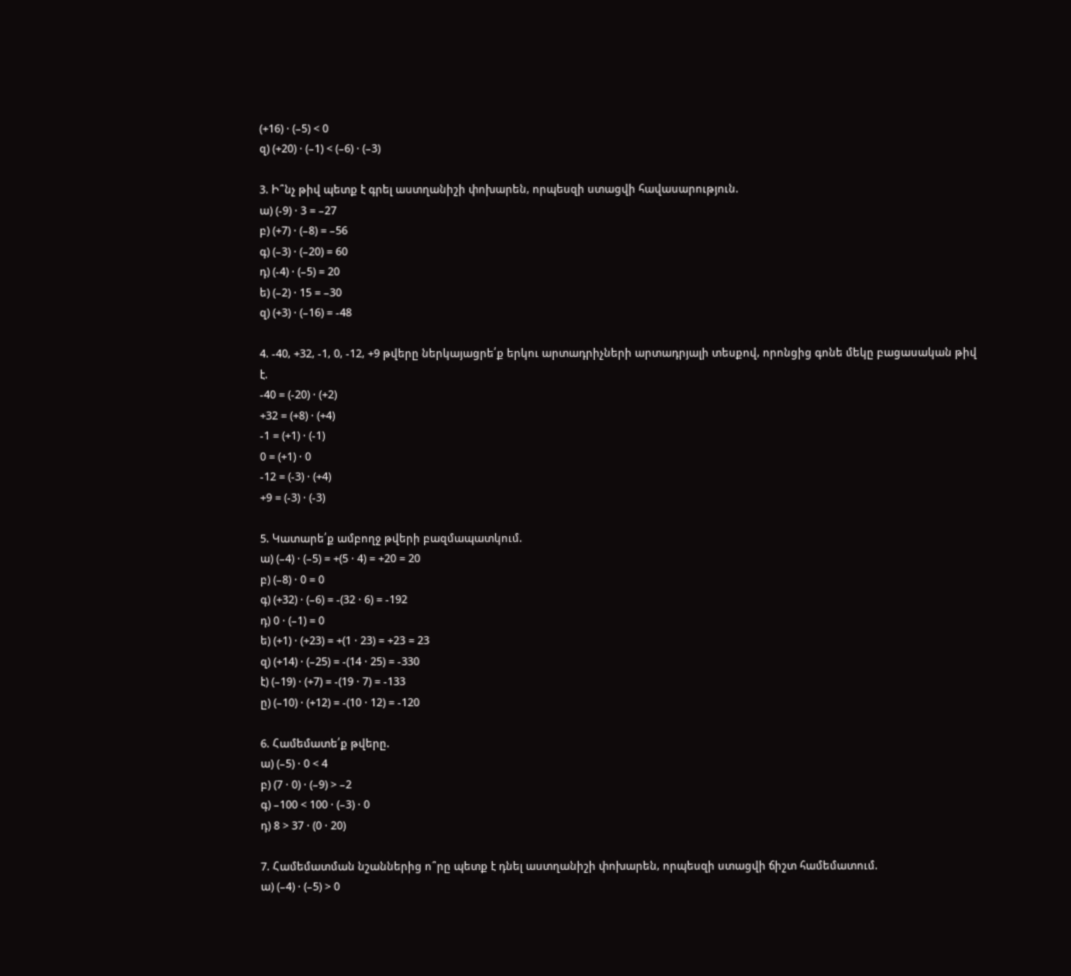(+16) · (–5) < 0
զ) (+20) · (–1) < (–6) · (–3)

3. Ի՞նչ թիվ պետք է գրել աստղանիշի փոխարեն, որպեսզի ստացվի հավասարություն.
ա) (-9) · 3 = –27
բ) (+7) · (–8) = –56
գ) (–3) · (–20) = 60
դ) (-4) · (–5) = 20
ե) (–2) · 15 = –30
զ) (+3) · (–16) = -48

4. -40, +32, -1, 0, -12, +9 թվերը ներկայացրե՛ք երկու արտադրիչների արտադրյալի տեսքով, որոնցից գոնե մեկը բացասական թիվ է.
-40 = (-20) · (+2)
+32 = (+8) · (+4)
-1 = (+1) · (-1)
0 = (+1) · 0
-12 = (-3) · (+4)
+9 = (-3) · (-3)

5. Կատարե՛ք ամբողջ թվերի բազմապատկում.
ա) (–4) · (–5) = +(5 · 4) = +20 = 20
բ) (–8) · 0 = 0
գ) (+32) · (–6) = -(32 · 6) = -192
դ) 0 · (–1) = 0
ե) (+1) · (+23) = +(1 · 23) = +23 = 23
զ) (+14) · (–25) = -(14 · 25) = -330
է) (–19) · (+7) = -(19 · 7) = -133
ը) (–10) · (+12) = -(10 · 12) = -120

6. Համեմատե՛ք թվերը.
ա) (–5) · 0 < 4
բ) (7 · 0) · (–9) > –2
գ) –100 < 100 · (–3) · 0
դ) 8 > 37 · (0 · 20)

7. Համեմատման նշաններից ո՞րը պետք է դնել աստղանիշի փոխարեն, որպեսզի ստացվի ճիշտ համեմատում.
ա) (–4) · (–5) > 0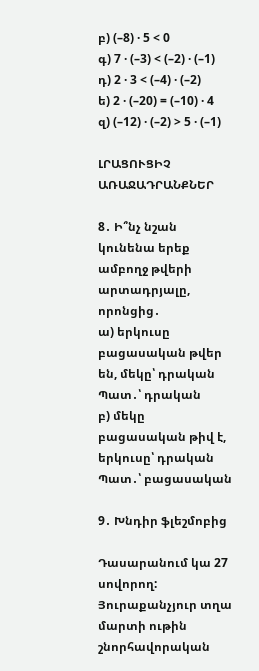բ) (–8) · 5 < 0
գ) 7 · (–3) < (–2) · (–1)
դ) 2 · 3 < (–4) · (–2)
ե) 2 · (–20) = (–10) · 4
զ) (–12) · (–2) > 5 · (–1)

ԼՐԱՑՈՒՑԻՉ ԱՌԱՋԱԴՐԱՆՔՆԵՐ

8․ Ի՞նչ նշան կունենա երեք ամբողջ թվերի արտադրյալը, որոնցից․
ա) երկուսը բացասական թվեր են, մեկը՝ դրական
Պատ․՝ դրական
բ) մեկը բացասական թիվ է, երկուսը՝ դրական
Պատ․՝ բացասական

9․ Խնդիր ֆլեշմոբից

Դասարանում կա 27 սովորող: Յուրաքանչյուր տղա մարտի ութին շնորհավորական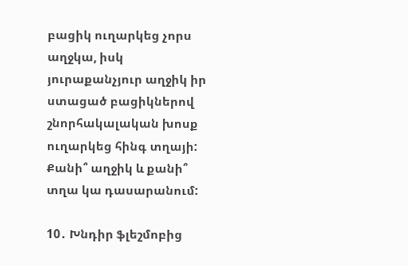բացիկ ուղարկեց չորս աղջկա, իսկ յուրաքանչյուր աղջիկ իր ստացած բացիկներով շնորհակալական խոսք ուղարկեց հինգ տղայի: Քանի՞ աղջիկ և քանի՞ տղա կա դասարանում:

10․ Խնդիր ֆլեշմոբից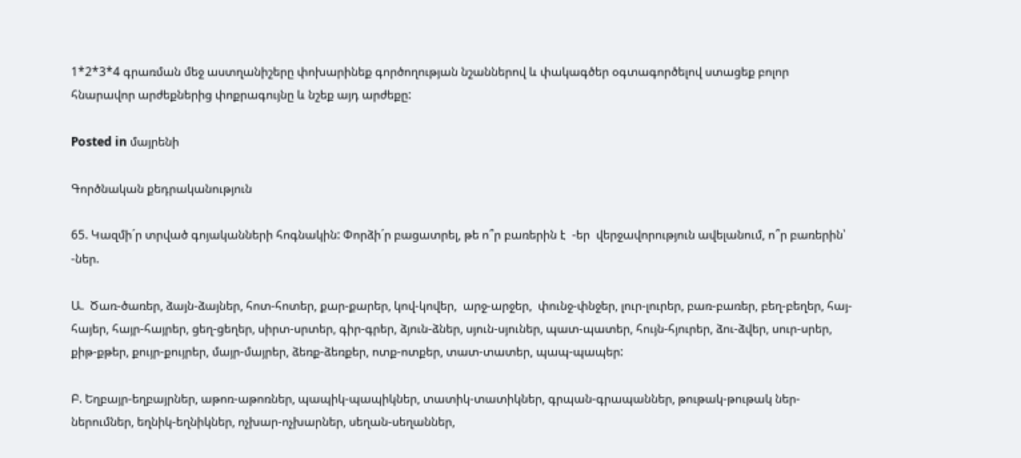1*2*3*4 գրառման մեջ աստղանիշերը փոխարինեք գործողության նշաններով և փակագծեր օգտագործելով ստացեք բոլոր հնարավոր արժեքներից փոքրագույնը և նշեք այդ արժեքը:

Posted in մայրենի

Գործնական քեդրականություն

65. Կազմի´ր տրված գոյականների հոգնակին: Փորձի´ր բացատրել, թե ո՞ր բառերին է  -եր  վերջավորություն ավելանում, ո՞ր բառերին՝ -ներ.

Ա.  Ծառ-ծառեր, ձայն-ձայներ, հոտ-հոտեր, քար-քարեր, կով-կովեր,  արջ-արջեր,  փունջ-փնջեր, լուր-լուրեր, բառ-բառեր, բեղ-բեղեր, հայ-հայեր, հայր-հայրեր, ցեղ-ցեղեր, սիրտ-սրտեր, գիր-գրեր, ձյուն-ձներ, սյուն-սյուներ, պատ-պատեր, հույն-հյուրեր, ձու-ձվեր, սուր-սրեր, քիթ-քթեր, քույր-քույրեր, մայր-մայրեր, ձեռք-ձեռքեր, ոտք-ոտքեր, տատ-տատեր, պապ-պապեր:

Բ. Եղբայր-եղբայրներ, աթոռ-աթոռներ, պապիկ-պապիկներ, տատիկ-տատիկներ, գրպան-գրապաններ, թութակ-թութակ ներ-ներումներ, եղնիկ-եղնիկներ, ոչխար-ոչխարներ, սեղան-սեղաններ,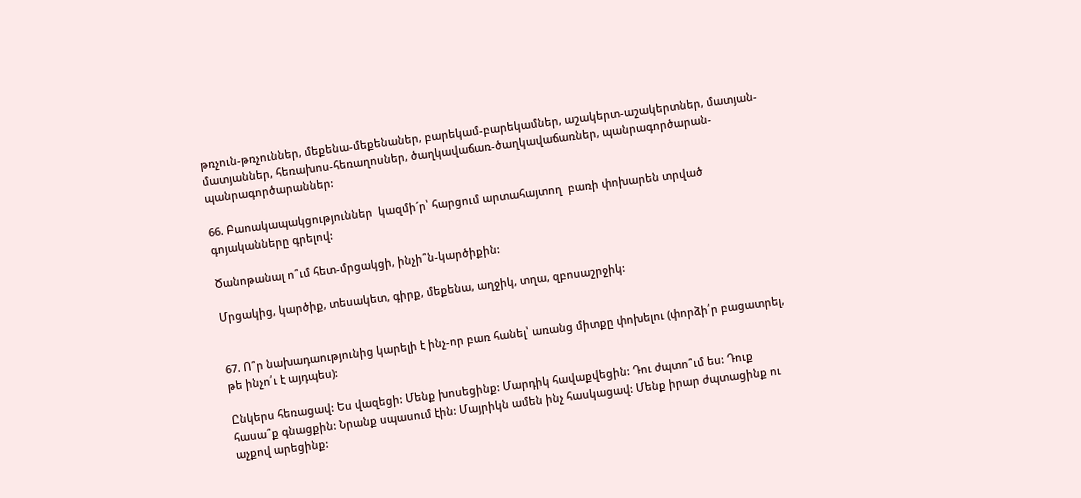թռչուն-թռչուններ, մեքենա-մեքենաներ, բարեկամ-բարեկամներ, աշակերտ-աշակերտներ, մատյան-մատյաններ, հեռախոս-հեռաղոսներ, ծաղկավաճառ-ծաղկավաճառներ, պանրագործարան-պանրագործարաններ:

66. Բաոակապակցություններ  կազմի´ր՝ հարցում արտահայտող  բառի փոխարեն տրված գոյականները գրելով:

Ծանոթանալ ո՞ւմ հետ-մրցակցի, ինչի՞ն-կարծիքին:

Մրցակից, կարծիք, տեսակետ, գիրք, մեքենա, աղջիկ, տղա, զբոսաշրջիկ:


67. Ո՞ր նախադաությունից կարելի է ինչ-որ բառ հանել՝ առանց միտքը փոխելու (փորձի՛ր բացատրել, թե ինչո՛ւ է այդպես):

Ընկերս հեռացավ: Ես վազեցի: Մենք խոսեցինք: Մարդիկ հավաքվեցին: Դու ժպտո՞ւմ ես: Դուք հասա՞ք գնացքին: Նրանք սպասում էին: Մայրիկն ամեն ինչ հասկացավ: Մենք իրար ժպտացինք ու աչքով արեցինք: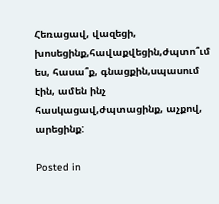Հեռացավ, վազեցի, խոսեցինք,հավաքվեցին,ժպտո՞ւմ ես, հասա՞ք, գնացքին,սպասում էին, ամեն ինչ հասկացավ,ժպտացինք, աչքով, արեցինք:

Posted in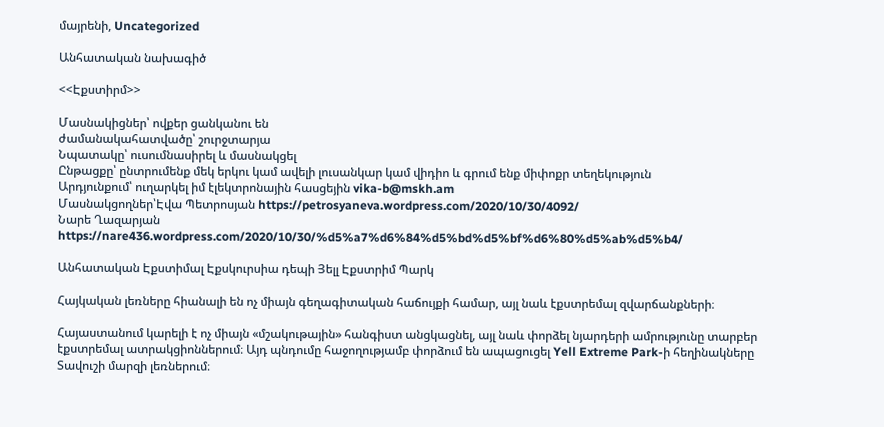մայրենի, Uncategorized

Անհատական նախագիծ

<<Էքստիրմ>>

Մասնակիցներ՝ ովքեր ցանկանու են
ժամանակահատվածը՝ շուրջտարյա
Նպատակը՝ ուսումնասիրել և մասնակցել
Ընթացքը՝ ընտրումենք մեկ երկու կամ ավելի լուսանկար կամ վիդիո և գրում ենք միփոքր տեղեկություն
Արդյունքում՝ ուղարկել իմ էլեկտրոնային հասցեյին vika-b@mskh.am
Մասնակցողներ՝Էվա Պետրոսյան https://petrosyaneva.wordpress.com/2020/10/30/4092/
Նարե Ղազարյան https://nare436.wordpress.com/2020/10/30/%d5%a7%d6%84%d5%bd%d5%bf%d6%80%d5%ab%d5%b4/

Անհատական Էքստիմալ Էքսկուրսիա դեպի Յելլ Էքստրիմ Պարկ

Հայկական լեռները հիանալի են ոչ միայն գեղագիտական հաճույքի համար, այլ նաև էքստրեմալ զվարճանքների։

Հայաստանում կարելի է ոչ միայն «մշակութային» հանգիստ անցկացնել, այլ նաև փորձել նյարդերի ամրությունը տարբեր էքստրեմալ ատրակցիոններում։ Այդ պնդումը հաջողությամբ փորձում են ապացուցել Yell Extreme Park-ի հեղինակները Տավուշի մարզի լեռներում։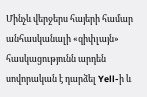Մինչև վերջերս հայերի համար անհասկանալի «զիփլայն» հասկացությունն արդեն սովորական է դարձել Yell-ի և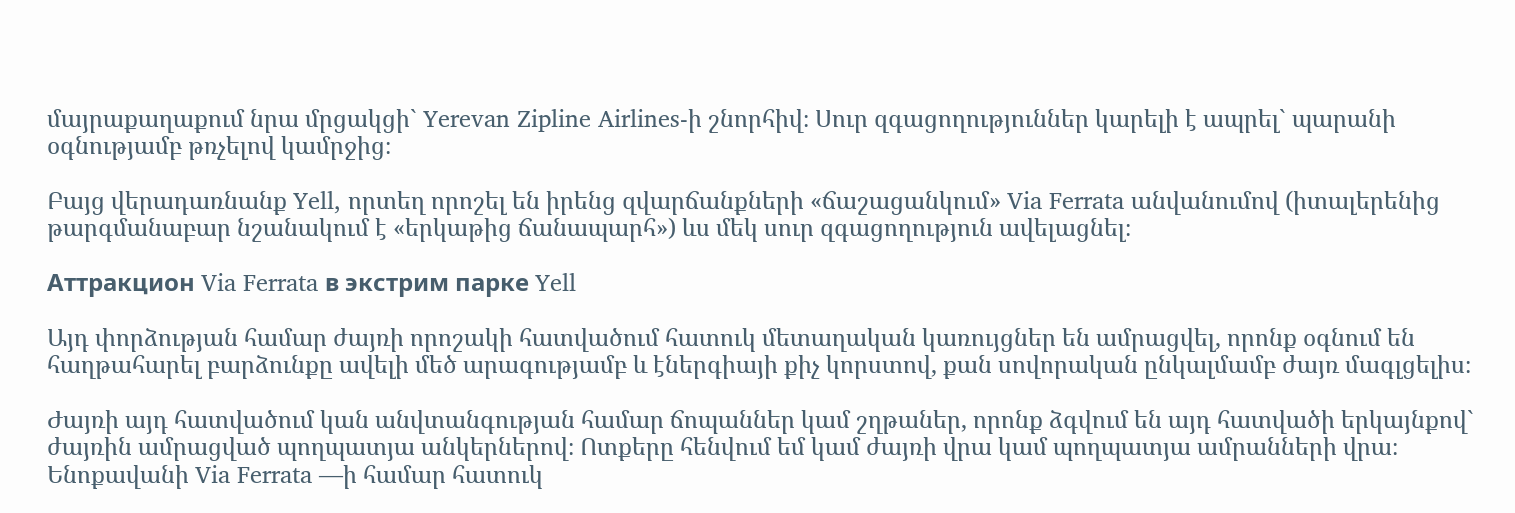մայրաքաղաքում նրա մրցակցի` Yerevan Zipline Airlines-ի շնորհիվ։ Սուր զգացողություններ կարելի է ապրել` պարանի օգնությամբ թռչելով կամրջից։

Բայց վերադառնանք Yell, որտեղ որոշել են իրենց զվարճանքների «ճաշացանկում» Via Ferrata անվանումով (իտալերենից թարգմանաբար նշանակում է «երկաթից ճանապարհ») ևս մեկ սուր զգացողություն ավելացնել։

Аттракцион Via Ferrata в экстрим парке Yell

Այդ փորձության համար ժայռի որոշակի հատվածում հատուկ մետաղական կառույցներ են ամրացվել, որոնք օգնում են հաղթահարել բարձունքը ավելի մեծ արագությամբ և էներգիայի քիչ կորստով, քան սովորական ընկալմամբ ժայռ մագլցելիս։

Ժայռի այդ հատվածում կան անվտանգության համար ճոպաններ կամ շղթաներ, որոնք ձգվում են այդ հատվածի երկայնքով` ժայռին ամրացված պողպատյա անկերներով։ Ոտքերը հենվում եմ կամ ժայռի վրա կամ պողպատյա ամրանների վրա։ Ենոքավանի Via Ferrata —ի համար հատուկ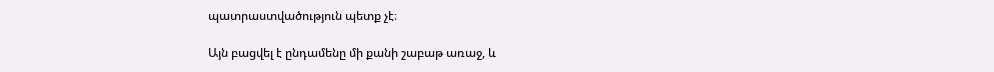պատրաստվածություն պետք չէ։

Այն բացվել է ընդամենը մի քանի շաբաթ առաջ, և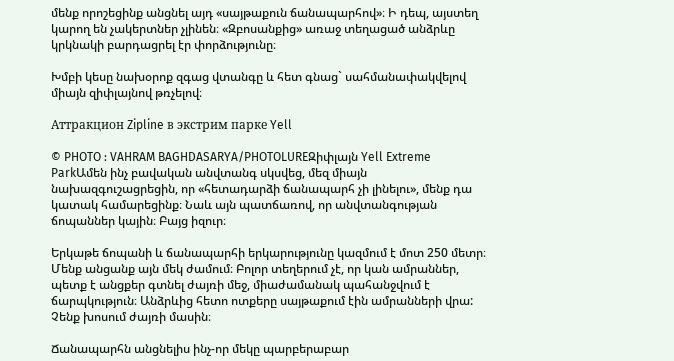մենք որոշեցինք անցնել այդ «սայթաքուն ճանապարհով»։ Ի դեպ, այստեղ կարող են չակերտներ չլինեն։ «Զբոսանքից» առաջ տեղացած անձրևը կրկնակի բարդացրել էր փորձությունը։

Խմբի կեսը նախօրոք զգաց վտանգը և հետ գնաց` սահմանափակվելով միայն զիփլայնով թռչելով։

Аттракцион Zipline в экстрим парке Yell

© PHOTO : VAHRAM BAGHDASARYA/PHOTOLUREԶիփլայն Yell Extreme ParkԱմեն ինչ բավական անվտանգ սկսվեց, մեզ միայն նախազգուշացրեցին, որ «հետադարձի ճանապարհ չի լինելու», մենք դա կատակ համարեցինք։ Նաև այն պատճառով, որ անվտանգության ճոպաններ կային։ Բայց իզուր։

Երկաթե ճոպանի և ճանապարհի երկարությունը կազմում է մոտ 250 մետր։ Մենք անցանք այն մեկ ժամում։ Բոլոր տեղերում չէ, որ կան ամրաններ, պետք է անցքեր գտնել ժայռի մեջ, միաժամանակ պահանջվում է ճարպկություն։ Անձրևից հետո ոտքերը սայթաքում էին ամրանների վրա: Չենք խոսում ժայռի մասին։

Ճանապարհն անցնելիս ինչ-որ մեկը պարբերաբար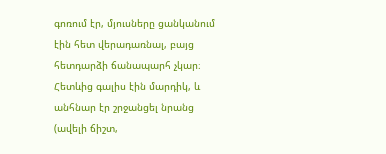գոռում էր, մյուսները ցանկանում էին հետ վերադառնալ, բայց հետդարձի ճանապարհ չկար։ Հետևից գալիս էին մարդիկ, և անհնար էր շրջանցել նրանց (ավելի ճիշտ,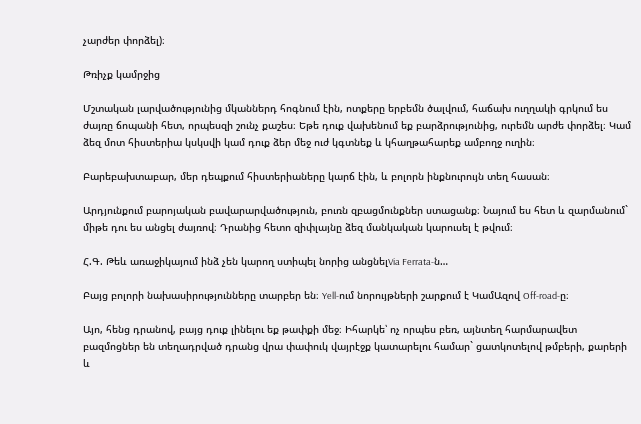չարժեր փորձել)։

Թռիչք կամրջից

Մշտական լարվածությունից մկաններդ հոգնում էին, ոտքերը երբեմն ծալվում, հաճախ ուղղակի գրկում ես ժայռը ճոպանի հետ, որպեսզի շունչ քաշես։ Եթե դուք վախենում եք բարձրությունից, ուրեմն արժե փորձել։ Կամ ձեզ մոտ հիստերիա կսկսվի կամ դուք ձեր մեջ ուժ կգտնեք և կհաղթահարեք ամբողջ ուղին։

Բարեբախտաբար, մեր դեպքում հիստերիաները կարճ էին, և բոլորն ինքնուրույն տեղ հասան։

Արդյունքում բարոյական բավարարվածություն, բուռն զբացմունքներ ստացանք։ Նայում ես հետ և զարմանում` միթե դու ես անցել ժայռով։ Դրանից հետո զիփլայնը ձեզ մանկական կարուսել է թվում։

Հ.Գ. Թեև առաջիկայում ինձ չեն կարող ստիպել նորից անցնելVia Ferrata-ն…

Բայց բոլորի նախասիրությունները տարբեր են։ Yell-ում նորույթների շարքում է ԿամԱզով Off-road-ը։

Այո, հենց դրանով, բայց դուք լինելու եք թափքի մեջ։ Իհարկե՝ ոչ որպես բեռ, այնտեղ հարմարավետ բազմոցներ են տեղադրված դրանց վրա փափուկ վայրէջք կատարելու համար` ցատկոտելով թմբերի, քարերի և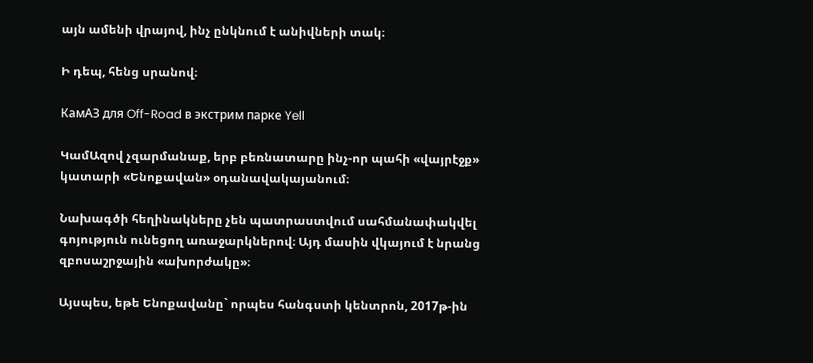այն ամենի վրայով, ինչ ընկնում է անիվների տակ։

Ի դեպ, հենց սրանով։

КамАЗ для Off-Road в экстрим парке Yell

ԿամԱզով չզարմանաք, երբ բեռնատարը ինչ-որ պահի «վայրէջք» կատարի «Ենոքավան» օդանավակայանում։

Նախագծի հեղինակները չեն պատրաստվում սահմանափակվել գոյություն ունեցող առաջարկներով։ Այդ մասին վկայում է նրանց զբոսաշրջային «ախորժակը»։

Այսպես, եթե Ենոքավանը` որպես հանգստի կենտրոն, 2017թ-ին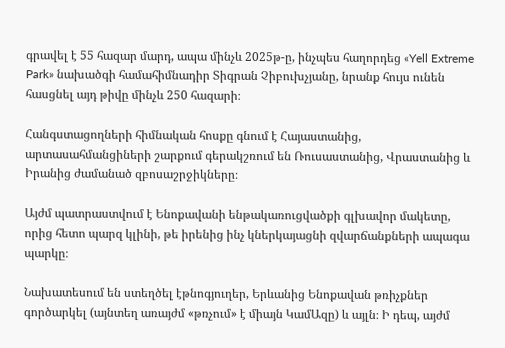գրավել է 55 հազար մարդ, ապա մինչև 2025թ-ը, ինչպես հաղորդեց «Yell Extreme Park» նախածգի համահիմնադիր Տիգրան Չիբուխչյանը, նրանք հույս ունեն հասցնել այդ թիվը մինչև 250 հազարի։

Հանգստացողների հիմնական հոսքը գնում է Հայաստանից, արտասահմանցիների շարքում գերակշռում են Ռուսաստանից, Վրաստանից և Իրանից ժամանած զբոսաշրջիկները։

Այժմ պատրաստվում է Ենոքավանի ենթակառուցվածքի գլխավոր մակետը, որից հետո պարզ կլինի, թե իրենից ինչ կներկայացնի զվարճանքների ապագա պարկը։

Նախատեսում են ստեղծել էթնոգյուղեր, Երևանից Ենոքավան թռիչքներ գործարկել (այնտեղ առայժմ «թռչում» է միայն ԿամԱզը) և այլն։ Ի դեպ, այժմ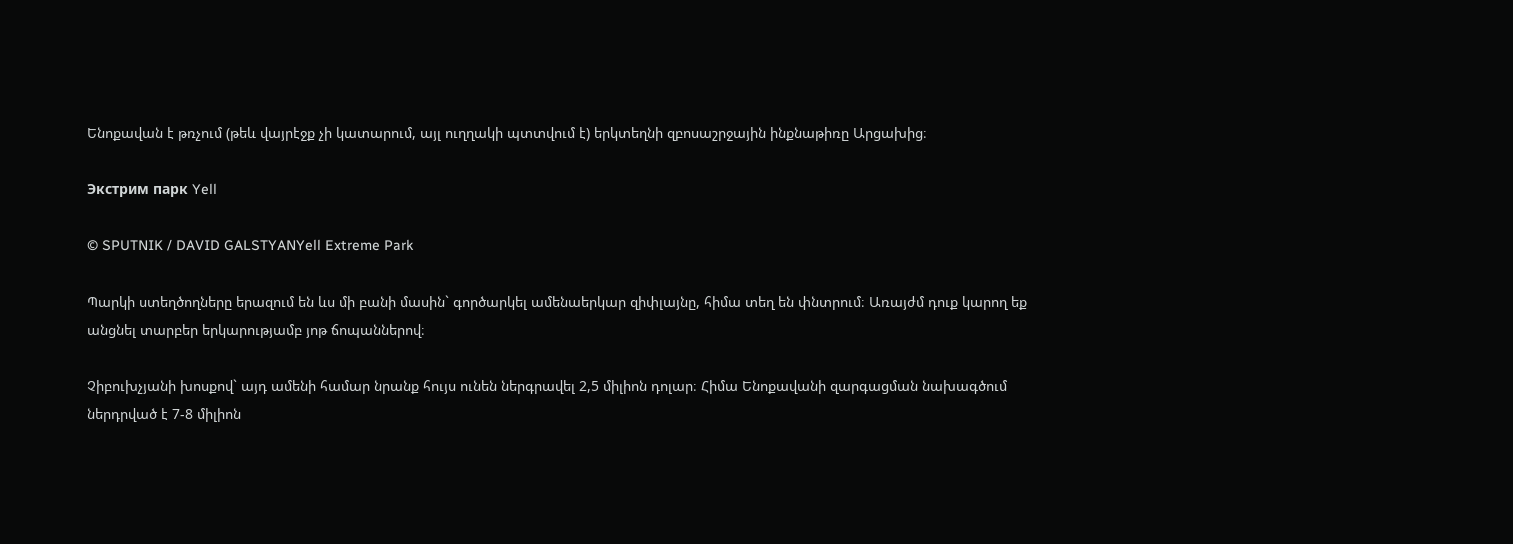Ենոքավան է թռչում (թեև վայրէջք չի կատարում, այլ ուղղակի պտտվում է) երկտեղնի զբոսաշրջային ինքնաթիռը Արցախից։

Экстрим парк Yell

© SPUTNIK / DAVID GALSTYANYell Extreme Park

Պարկի ստեղծողները երազում են ևս մի բանի մասին` գործարկել ամենաերկար զիփլայնը, հիմա տեղ են փնտրում։ Առայժմ դուք կարող եք անցնել տարբեր երկարությամբ յոթ ճոպաններով։

Չիբուխչյանի խոսքով` այդ ամենի համար նրանք հույս ունեն ներգրավել 2,5 միլիոն դոլար։ Հիմա Ենոքավանի զարգացման նախագծում ներդրված է 7-8 միլիոն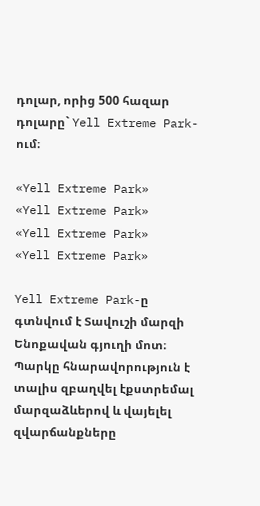դոլար, որից 500 հազար դոլարը` Yell Extreme Park-ում։

«Yell Extreme Park»
«Yell Extreme Park»
«Yell Extreme Park»
«Yell Extreme Park»

Yell Extreme Park-ը գտնվում է Տավուշի մարզի Ենոքավան գյուղի մոտ։ Պարկը հնարավորություն է տալիս զբաղվել էքստրեմալ մարզաձևերով և վայելել զվարճանքները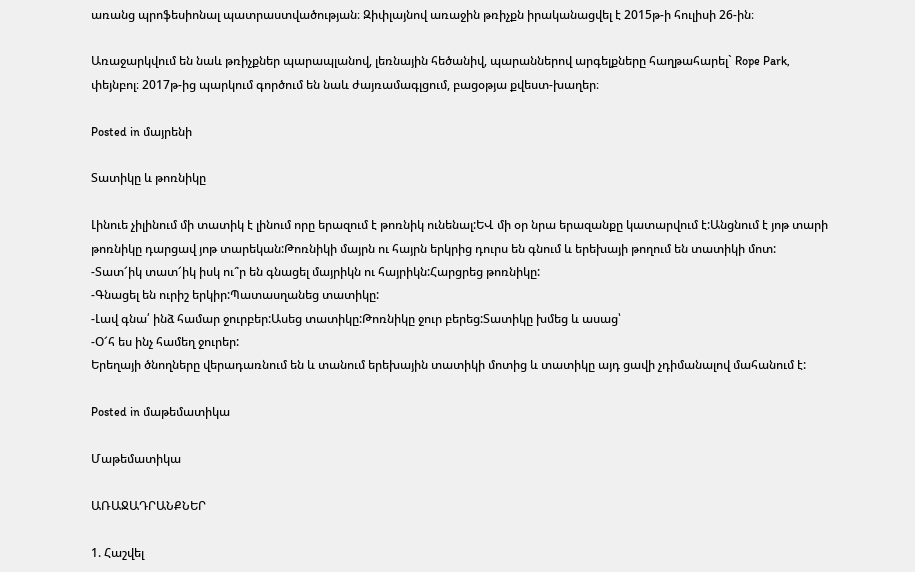առանց պրոֆեսիոնալ պատրաստվածության։ Զիփլայնով առաջին թռիչքն իրականացվել է 2015թ-ի հուլիսի 26-ին։

Առաջարկվում են նաև թռիչքներ պարապլանով, լեռնային հեծանիվ, պարաններով արգելքները հաղթահարել` Rope Park, փեյնբոլ։ 2017թ-ից պարկում գործում են նաև ժայռամագլցում, բացօթյա քվեստ-խաղեր։

Posted in մայրենի

Տատիկը և թոռնիկը

Լինուե չիլինում մի տատիկ է լինում որը երազում է թոռնիկ ունենալ:ԵՎ մի օր նրա երազանքը կատարվում է:Անցնում է յոթ տարի թոռնիկը դարցավ յոթ տարեկան:Թոռնիկի մայրն ու հայրն երկրից դուրս են գնում և երեխայի թողում են տատիկի մոտ:
-Տատ՜իկ տատ՜իկ իսկ ու՞ր են գնացել մայրիկն ու հայրիկն:Հարցրեց թոռնիկը:
-Գնացել են ուրիշ երկիր:Պատասղանեց տատիկը:
-Լավ գնա՛ ինձ համար ջուրբեր:Ասեց տատիկը:Թոռնիկը ջուր բերեց:Տատիկը խմեց և ասաց՝
-Օ՜հ ես ինչ համեղ ջուրեր:
Երեղայի ծնողները վերադառնում են և տանում երեխային տատիկի մոտից և տատիկը այդ ցավի չդիմանալով մահանում է:

Posted in մաթեմատիկա

Մաթեմատիկա

ԱՌԱՋԱԴՐԱՆՔՆԵՐ

1. Հաշվել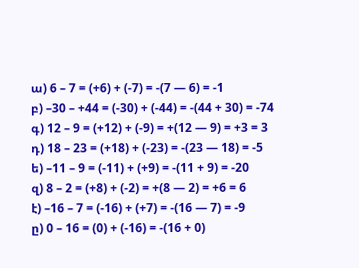ա) 6 – 7 = (+6) + (-7) = -(7 — 6) = -1
բ) –30 – +44 = (-30) + (-44) = -(44 + 30) = -74
գ) 12 – 9 = (+12) + (-9) = +(12 — 9) = +3 = 3
դ) 18 – 23 = (+18) + (-23) = -(23 — 18) = -5
ե) –11 – 9 = (-11) + (+9) = -(11 + 9) = -20
զ) 8 – 2 = (+8) + (-2) = +(8 — 2) = +6 = 6
է) –16 – 7 = (-16) + (+7) = -(16 — 7) = -9
ը) 0 – 16 = (0) + (-16) = -(16 + 0)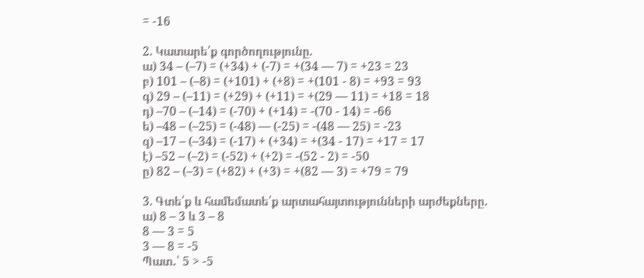= -16

2. Կատարե՛ք գործողությունը.
ա) 34 – (–7) = (+34) + (-7) = +(34 — 7) = +23 = 23
բ) 101 – (–8) = (+101) + (+8) = +(101 - 8) = +93 = 93
գ) 29 – (–11) = (+29) + (+11) = +(29 — 11) = +18 = 18
դ) –70 – (–14) = (-70) + (+14) = -(70 - 14) = -66
ե) –48 – (–25) = (-48) — (-25) = -(48 — 25) = -23
զ) –17 – (–34) = (-17) + (+34) = +(34 - 17) = +17 = 17
է) –52 – (–2) = (-52) + (+2) = -(52 - 2) = -50
ը) 82 – (–3) = (+82) + (+3) = +(82 — 3) = +79 = 79

3. Գտե՛ք և համեմատե՛ք արտահայտությունների արժեքները.
ա) 8 – 3 և 3 – 8
8 — 3 = 5
3 — 8 = -5
Պատ․՝ 5 > -5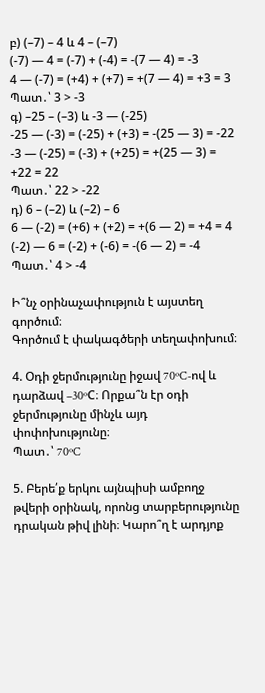բ) (–7) – 4 և 4 – (–7)
(-7) — 4 = (-7) + (-4) = -(7 — 4) = -3
4 — (-7) = (+4) + (+7) = +(7 — 4) = +3 = 3
Պատ․՝ 3 > -3
գ) –25 – (–3) և -3 — (-25)
-25 — (-3) = (-25) + (+3) = -(25 — 3) = -22
-3 — (-25) = (-3) + (+25) = +(25 — 3) = +22 = 22
Պատ․՝ 22 > -22
դ) 6 – (–2) և (–2) – 6
6 — (-2) = (+6) + (+2) = +(6 — 2) = +4 = 4
(-2) — 6 = (-2) + (-6) = -(6 — 2) = -4
Պատ․՝ 4 > -4

Ի՞նչ օրինաչափություն է այստեղ գործում։
Գործում է փակագծերի տեղափոխում։

4. Օդի ջերմությունը իջավ 70ºC-ով և դարձավ –30ºC։ Որքա՞ն էր օդի ջերմությունը մինչև այդ փոփոխությունը։
Պատ․՝ 70ºC

5. Բերե՛ք երկու այնպիսի ամբողջ թվերի օրինակ, որոնց տարբերությունը դրական թիվ լինի։ Կարո՞ղ է արդյոք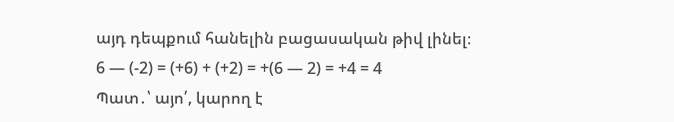այդ դեպքում հանելին բացասական թիվ լինել։
6 — (-2) = (+6) + (+2) = +(6 — 2) = +4 = 4
Պատ․՝ այո՛, կարող է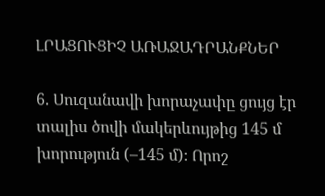ԼՐԱՑՈՒՑԻՉ ԱՌԱՋԱԴՐԱՆՔՆԵՐ

6. Սուզանավի խորաչափը ցույց էր տալիս ծովի մակերևույթից 145 մ խորություն (–145 մ)։ Որոշ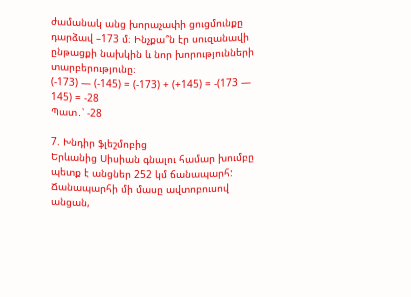ժամանակ անց խորաչափի ցուցմունքը դարձավ –173 մ։ Ինչքա՞ն էր սուզանավի ընթացքի նախկին և նոր խորությունների տարբերությունը։
(-173) — (-145) = (-173) + (+145) = -(173 — 145) = -28
Պատ․՝ -28

7. Խնդիր ֆլեշմոբից
Երևանից Սիսիան գնալու համար խումբը պետք է անցներ 252 կմ ճանապարհ: Ճանապարհի մի մասը ավտոբուսով անցան,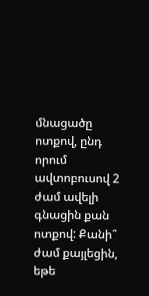մնացածը ոտքով, ընդ որում ավտոբուսով 2 ժամ ավելի գնացին քան ոտքով: Քանի՞ ժամ քայլեցին, եթե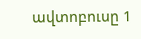ավտոբուսը 1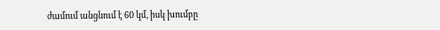ժամում անցնում է 60 կմ, իսկ խումբը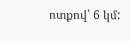ոտքով՝ 6 կմ: